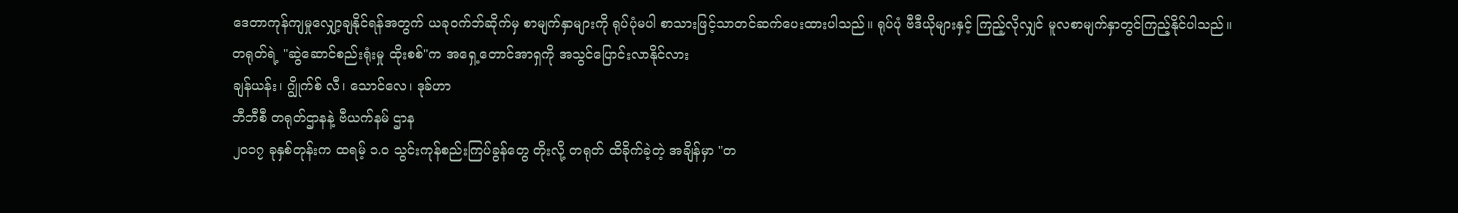ဒေတာကုန်ကျမှုလျှော့ချနိုင်ရန်အတွက် ယခုဝက်ဘ်ဆိုက်မှ စာမျက်နှာများကို ရုပ်ပုံမပါ စာသားဖြင့်သာတင်ဆက်ပေးထားပါသည်။ ရုပ်ပုံ ဗီဒီယိုများနှင့် ကြည့်လိုလျှင် မူလစာမျက်နှာတွင်ကြည့်နိုင်ပါသည်။
တရုတ်ရဲ့ "ဆွဲဆောင်စည်းရုံးမှု ထိုးစစ်"က အရှေ့တောင်အာရှကို အသွင်ပြောင်းလာနိုင်လား
ချန်ယန်း၊ ဂျွိုက်စ် လီ၊ သောင်လေ၊ ဒုခ်ဟာ
ဘီဘီစီ တရုတ်ဌာနနဲ့ ဗီယက်နမ် ဌာန
၂၀၁၇ ခုနှစ်တုန်းက ထရမ့် ၁.၀ သွင်းကုန်စည်းကြပ်ခွန်တွေ တိုးလို့ တရုတ် ထိခိုက်ခဲ့တဲ့ အချိန်မှာ "တ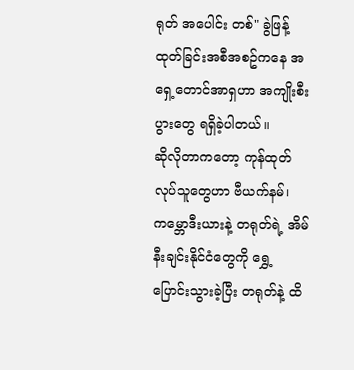ရုတ် အပေါင်း တစ်" ခွဲဖြန့်ထုတ်ခြင်းအစီအစဥ်ကနေ အရှေ့တောင်အာရှဟာ အကျိုးစီးပွားတွေ ရရှိခဲ့ပါတယ်။
ဆိုလိုတာကတော့ ကုန်ထုတ်လုပ်သူတွေဟာ ဗီယက်နမ်၊ ကမ္ဘောဒီးယားနဲ့ တရုတ်ရဲ့ အိမ်နီးချင်းနိုင်ငံတွေကို ရွှေ့ပြောင်းသွားခဲ့ပြီး တရုတ်နဲ့ ထိ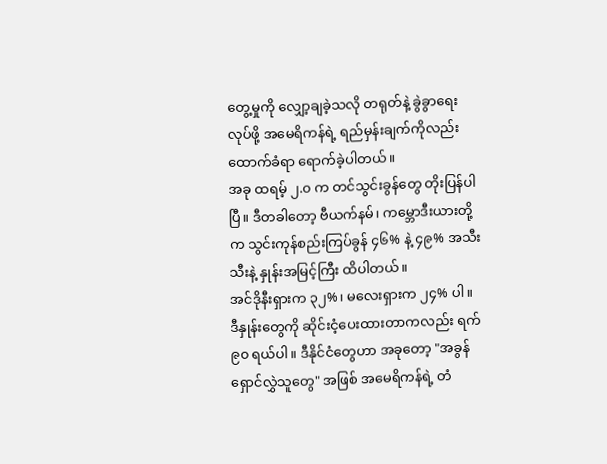တွေ့မှုကို လျှော့ချခဲ့သလို တရုတ်နဲ့ ခွဲခွာရေးလုပ်ဖို့ အမေရိကန်ရဲ့ ရည်မှန်းချက်ကိုလည်း ထောက်ခံရာ ရောက်ခဲ့ပါတယ်။
အခု ထရမ့် ၂.၀ က တင်သွင်းခွန်တွေ တိုးပြန်ပါပြီ။ ဒီတခါတော့ ဗီယက်နမ်၊ ကမ္ဘောဒီးယားတို့က သွင်းကုန်စည်းကြပ်ခွန် ၄၆% နဲ့ ၄၉% အသီးသီးနဲ့ နှုန်းအမြင့်ကြီး ထိပါတယ်။
အင်ဒိုနီးရှားက ၃၂%၊ မလေးရှားက ၂၄% ပါ။ ဒီနှုန်းတွေကို ဆိုင်းငံ့ပေးထားတာကလည်း ရက် ၉၀ ရယ်ပါ။ ဒီနိုင်ငံတွေဟာ အခုတော့ "အခွန်ရှောင်လွှဲသူတွေ" အဖြစ် အမေရိကန်ရဲ့ တံ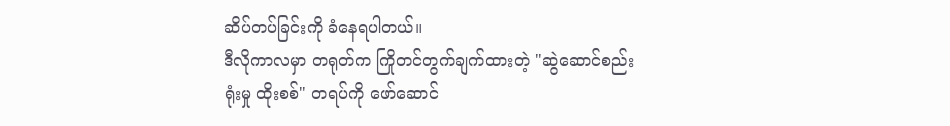ဆိပ်တပ်ခြင်းကို ခံနေရပါတယ်။
ဒီလိုကာလမှာ တရုတ်က ကြိုတင်တွက်ချက်ထားတဲ့ "ဆွဲဆောင်စည်းရုံးမှု ထိုးစစ်" တရပ်ကို ဖော်ဆောင်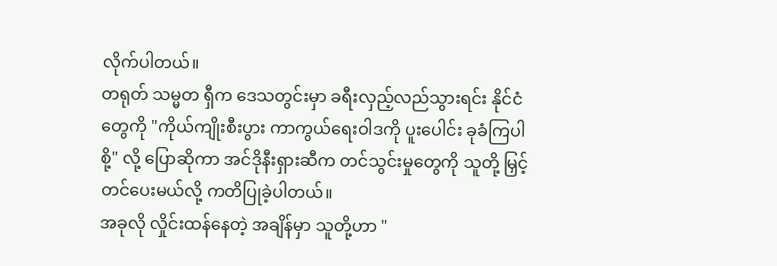လိုက်ပါတယ်။
တရုတ် သမ္မတ ရှီက ဒေသတွင်းမှာ ခရီးလှည့်လည်သွားရင်း နိုင်ငံတွေကို "ကိုယ်ကျိုးစီးပွား ကာကွယ်ရေးဝါဒကို ပူးပေါင်း ခုခံကြပါစို့" လို့ ပြောဆိုကာ အင်ဒိုနီးရှားဆီက တင်သွင်းမှုတွေကို သူတို့ မြှင့်တင်ပေးမယ်လို့ ကတိပြုခဲ့ပါတယ်။
အခုလို လှိုင်းထန်နေတဲ့ အချိန်မှာ သူတို့ဟာ "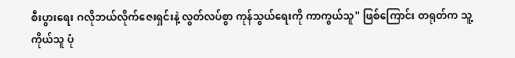စီးပွားရေး ဂလိုဘယ်လိုက်ဇေးရှင်းနဲ့ လွတ်လပ်စွာ ကုန်သွယ်ရေးကို ကာကွယ်သူ" ဖြစ်ကြောင်း တရုတ်က သူ့ကိုယ်သူ ပုံ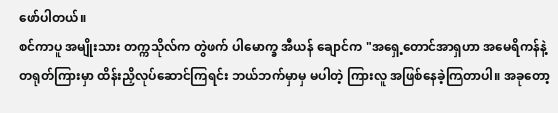ဖော်ပါတယ်။
စင်ကာပူ အမျိုးသား တက္ကသိုလ်က တွဲဖက် ပါမောက္ခ အီယန် ချောင်က "အရှေ့တောင်အာရှဟာ အမေရိကန်နဲ့ တရုတ်ကြားမှာ ထိန်းညှိလုပ်ဆောင်ကြရင်း ဘယ်ဘက်မှာမှ မပါတဲ့ ကြားလူ အဖြစ်နေခဲ့ကြတာပါ။ အခုတော့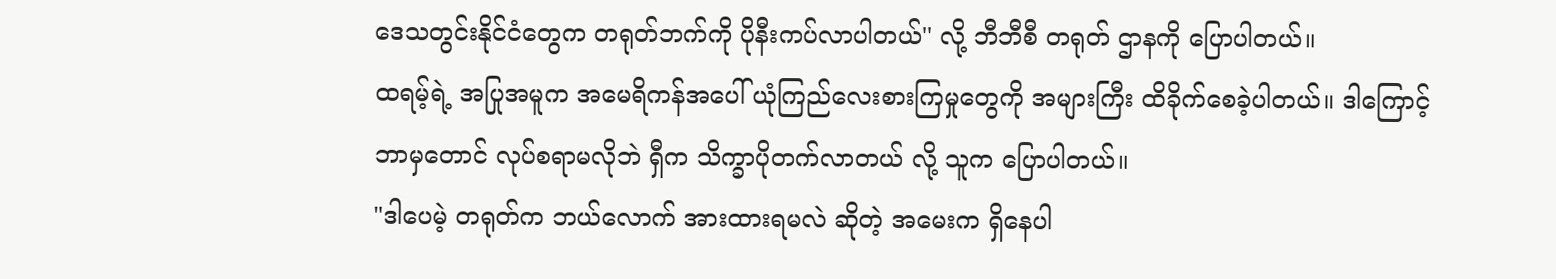ဒေသတွင်းနိုင်ငံတွေက တရုတ်ဘက်ကို ပိုနီးကပ်လာပါတယ်'' လို့ ဘီဘီစီ တရုတ် ဌာနကို ပြောပါတယ်။
ထရမ့်ရဲ့ အပြုအမူက အမေရိကန်အပေါ် ယုံကြည်လေးစားကြမှုတွေကို အများကြီး ထိခိုက်စေခဲ့ပါတယ်။ ဒါကြောင့် ဘာမှတောင် လုပ်စရာမလိုဘဲ ရှီက သိက္ခာပိုတက်လာတယ် လို့ သူက ပြောပါတယ်။
"ဒါပေမဲ့ တရုတ်က ဘယ်လောက် အားထားရမလဲ ဆိုတဲ့ အမေးက ရှိနေပါ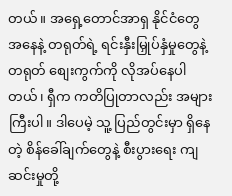တယ်။ အရှေ့တောင်အာရှ နိုင်ငံတွေ အနေနဲ့ တရုတ်ရဲ့ ရင်းနှီးမြှုပ်နှံမှုတွေနဲ့ တရုတ် စျေးကွက်ကို လိုအပ်နေပါတယ်၊ ရှီက ကတိပြုတာလည်း အများကြီးပါ။ ဒါပေမဲ့ သူ့ ပြည်တွင်းမှာ ရှိနေတဲ့ စိန်ခေါ်ချက်တွေနဲ့ စီးပွားရေး ကျဆင်းမှုတို့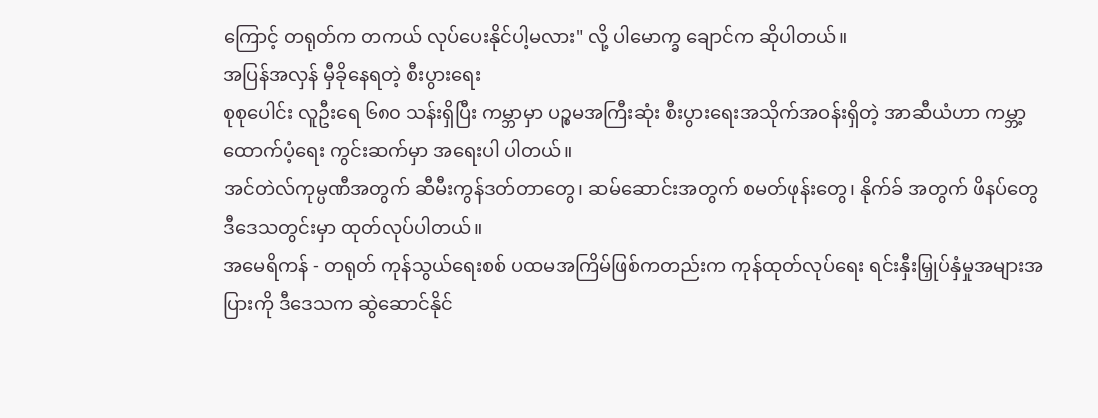ကြောင့် တရုတ်က တကယ် လုပ်ပေးနိုင်ပါ့မလား" လို့ ပါမောက္ခ ချောင်က ဆိုပါတယ်။
အပြန်အလှန် မှီခိုနေရတဲ့ စီးပွားရေး
စုစုပေါင်း လူဦးရေ ၆၈၀ သန်းရှိပြီး ကမ္ဘာမှာ ပဉ္စမအကြီးဆုံး စီးပွားရေးအသိုက်အဝန်းရှိတဲ့ အာဆီယံဟာ ကမ္ဘာ့ထောက်ပံ့ရေး ကွင်းဆက်မှာ အရေးပါ ပါတယ်။
အင်တဲလ်ကုမ္ပဏီအတွက် ဆီမီးကွန်ဒတ်တာတွေ၊ ဆမ်ဆောင်းအတွက် စမတ်ဖုန်းတွေ၊ နိုက်ခ် အတွက် ဖိနပ်တွေ ဒီဒေသတွင်းမှာ ထုတ်လုပ်ပါတယ်။
အမေရိကန် - တရုတ် ကုန်သွယ်ရေးစစ် ပထမအကြိမ်ဖြစ်ကတည်းက ကုန်ထုတ်လုပ်ရေး ရင်းနှီးမြှုပ်နှံမှုအများအပြားကို ဒီဒေသက ဆွဲဆောင်နိုင်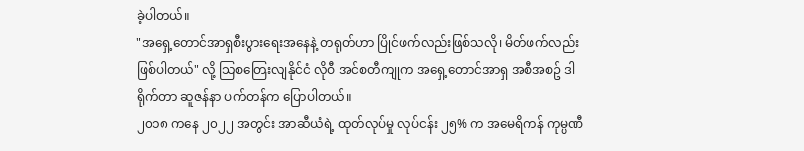ခဲ့ပါတယ်။
"အရှေ့တောင်အာရှစီးပွားရေးအနေနဲ့ တရုတ်ဟာ ပြိုင်ဖက်လည်းဖြစ်သလို၊ မိတ်ဖက်လည်း ဖြစ်ပါတယ်" လို့ သြစတြေးလျနိုင်ငံ လိုဝီ အင်စတီကျုက အရှေ့တောင်အာရှ အစီအစဥ် ဒါရိုက်တာ ဆူဇန်နာ ပက်တန်က ပြောပါတယ်။
၂၀၁၈ ကနေ ၂၀၂၂ အတွင်း အာဆီယံရဲ့ ထုတ်လုပ်မှု လုပ်ငန်း ၂၅% က အမေရိကန် ကုမ္ပဏီ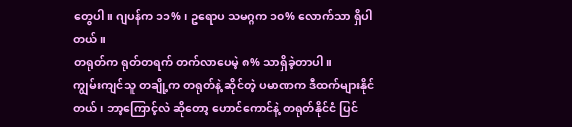တွေပါ။ ဂျပန်က ၁၁% ၊ ဥရောပ သမဂ္ဂက ၁၀% လောက်သာ ရှိပါတယ်။
တရုတ်က ရုတ်တရက် တက်လာပေမဲ့ ၈% သာရှိခဲ့တာပါ။
ကျွမ်းကျင်သူ တချို့က တရုတ်နဲ့ ဆိုင်တဲ့ ပမာဏက ဒီထက်များနိုင်တယ်၊ ဘာ့ကြောင့်လဲ ဆိုတော့ ဟောင်ကောင်နဲ့ တရုတ်နိုင်ငံ ပြင်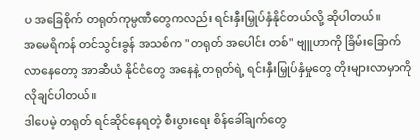ပ အခြေစိုက် တရုတ်ကုမ္ပဏီတွေကလည်း ရင်းနှီးမြှုပ်နှံနိုင်တယ်လို့ ဆိုပါတယ်။
အမေရိကန် တင်သွင်းခွန် အသစ်က "တရုတ် အပေါင်း တစ်" ဗျူဟာကို ခြိမ်းခြောက်လာနေတော့ အာဆီယံ နိုင်ငံတွေ အနေနဲ့ တရုတ်ရဲ့ ရင်းနှီးမြှုပ်နှံမှုတွေ တိုးများလာမှာကို လိုချင်ပါတယ်။
ဒါပေမဲ့ တရုတ် ရင်ဆိုင်နေရတဲ့ စီးပွားရေး စိန်ခေါ်ချက်တွေ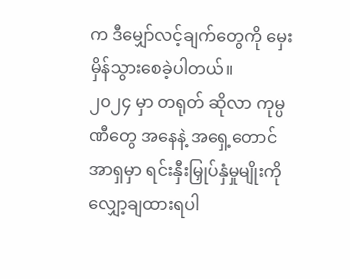က ဒီမျှော်လင့်ချက်တွေကို မှေးမှိန်သွားစေခဲ့ပါတယ်။
၂၀၂၄ မှာ တရုတ် ဆိုလာ ကုမ္ပဏီတွေ အနေနဲ့ အရှေ့တောင်အာရှမှာ ရင်းနှီးမြှုပ်နှံမှုမျိုးကို လျှော့ချထားရပါ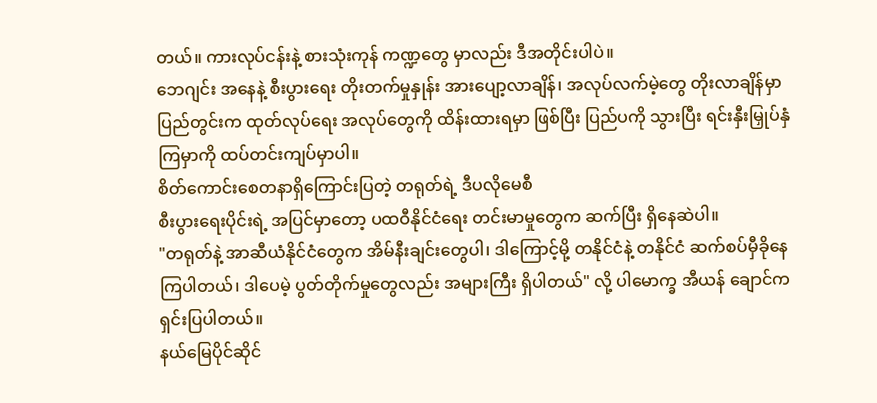တယ်။ ကားလုပ်ငန်းနဲ့ စားသုံးကုန် ကဏ္ဍတွေ မှာလည်း ဒီအတိုင်းပါပဲ။
ဘေဂျင်း အနေနဲ့ စီးပွားရေး တိုးတက်မှုနှုန်း အားပျော့လာချိန်၊ အလုပ်လက်မဲ့တွေ တိုးလာချိန်မှာ ပြည်တွင်းက ထုတ်လုပ်ရေး အလုပ်တွေကို ထိန်းထားရမှာ ဖြစ်ပြီး ပြည်ပကို သွားပြီး ရင်းနှီးမြှုပ်နှံကြမှာကို ထပ်တင်းကျပ်မှာပါ။
စိတ်ကောင်းစေတနာရှိကြောင်းပြတဲ့ တရုတ်ရဲ့ ဒီပလိုမေစီ
စီးပွားရေးပိုင်းရဲ့ အပြင်မှာတော့ ပထဝီနိုင်ငံရေး တင်းမာမှုတွေက ဆက်ပြီး ရှိနေဆဲပါ။
"တရုတ်နဲ့ အာဆီယံနိုင်ငံတွေက အိမ်နီးချင်းတွေပါ၊ ဒါကြောင့်မို့ တနိုင်ငံနဲ့ တနိုင်ငံ ဆက်စပ်မှီခိုနေကြပါတယ်၊ ဒါပေမဲ့ ပွတ်တိုက်မှုတွေလည်း အများကြီး ရှိပါတယ်" လို့ ပါမောက္ခ အီယန် ချောင်က ရှင်းပြပါတယ်။
နယ်မြေပိုင်ဆိုင်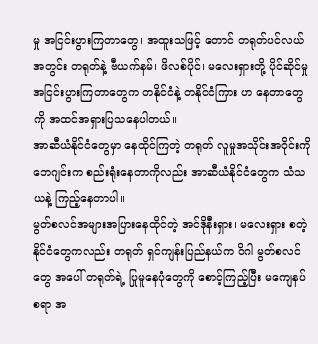မှု အငြင်းပွားကြတာတွေ၊ အထူးသဖြင့် တောင် တရုတ်ပင်လယ် အတွင်း တရုတ်နဲ့ ဗီယက်နမ်၊ ဖိလစ်ပိုင်၊ မလေးရှားတို့ ပိုင်ဆိုင်မှု အငြင်းပွားကြတာတွေက တနိုင်ငံနဲ့ တနိုင်ငံကြား ဟ နေတာတွေကို အထင်အရှားပြသနေပါတယ်။
အာဆီယံနိုင်ငံတွေမှာ နေထိုင်ကြတဲ့ တရုတ် လူမှုအသိုင်းအဝိုင်းကို ဘေဂျင်းက စည်းရုံးနေတာကိုလည်း အာဆီယံနိုင်ငံတွေက သံသယနဲ့ ကြည့်နေတာပါ။
မွတ်စလင်အများအပြားနေထိုင်တဲ့ အင်ဒိုနီးရှား၊ မလေးရှား စတဲ့နိုင်ငံတွေကလည်း တရုတ် ရှင်ကျန်းပြည်နယ်က ဝိဂါ မွတ်စလင်တွေ အပေါ် တရုတ်ရဲ့ ပြုမူနေပုံတွေကို စောင့်ကြည့်ပြီး မကျေနပ်စရာ အ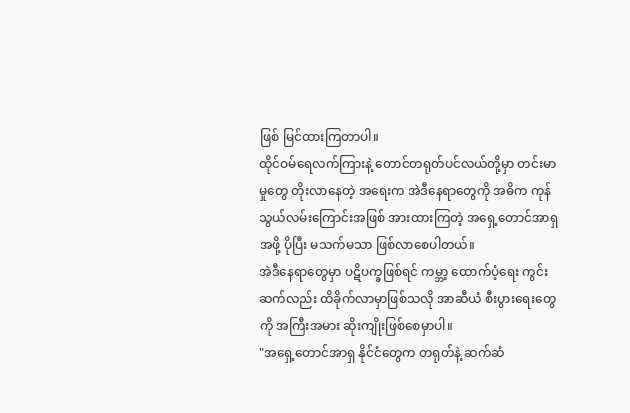ဖြစ် မြင်ထားကြတာပါ။
ထိုင်ဝမ်ရေလက်ကြားနဲ့ တောင်တရုတ်ပင်လယ်တို့မှာ တင်းမာမှုတွေ တိုးလာနေတဲ့ အရေးက အဲဒီနေရာတွေကို အဓိက ကုန်သွယ်လမ်းကြောင်းအဖြစ် အားထားကြတဲ့ အရှေ့တောင်အာရှအဖို့ ပိုပြီး မသက်မသာ ဖြစ်လာစေပါတယ်။
အဲဒီနေရာတွေမှာ ပဋိပက္ခဖြစ်ရင် ကမ္ဘာ့ ထောက်ပံ့ရေး ကွင်းဆက်လည်း ထိခိုက်လာမှာဖြစ်သလို အာဆီယံ စီးပွားရေးတွေကို အကြီးအမား ဆိုးကျိုးဖြစ်စေမှာပါ။
"အရှေ့တောင်အာရှ နိုင်ငံတွေက တရုတ်နဲ့ ဆက်ဆံ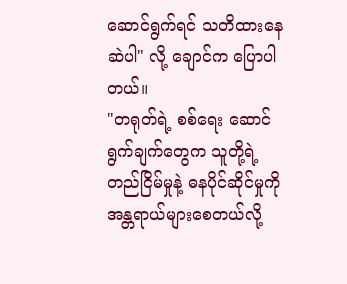ဆောင်ရွက်ရင် သတိထားနေဆဲပါ" လို့ ချောင်က ပြောပါတယ်။
"တရုတ်ရဲ့ စစ်ရေး ဆောင်ရွက်ချက်တွေက သူတို့ရဲ့ တည်ငြိမ်မှုနဲ့ ဓနပိုင်ဆိုင်မှုကို အန္တရာယ်များစေတယ်လို့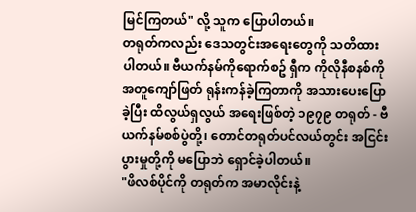မြင်ကြတယ်" လို့ သူက ပြောပါတယ်။
တရုတ်ကလည်း ဒေသတွင်းအရေးတွေကို သတိထားပါတယ်။ ဗီယက်နမ်ကိုရောက်စဥ် ရှီက ကိုလိုနီစနစ်ကို အတူကျော်ဖြတ် ရုန်းကန်ခဲ့ကြတာကို အသားပေးပြောခဲ့ပြီး ထိလွယ်ရှလွယ် အရေးဖြစ်တဲ့ ၁၉၇၉ တရုတ် - ဗီယက်နမ်စစ်ပွဲတို့၊ တောင်တရုတ်ပင်လယ်တွင်း အငြင်းပွားမှုတို့ကို မပြောဘဲ ရှောင်ခဲ့ပါတယ်။
"ဖိလစ်ပိုင်ကို တရုတ်က အမာလိုင်းနဲ့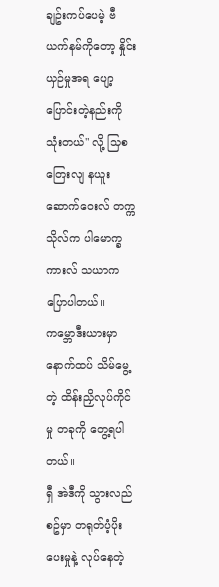ချဥ်းကပ်ပေမဲ့ ဗီယက်နမ်ကိုတော့ နှိုင်းယှဉ်မှုအရ ပျော့ပြောင်းတဲ့နည်းကို သုံးတယ်" လို့ သြစတြေးလျ နယူးဆောက်ဝေးလ် တက္ကသိုလ်က ပါမောက္ခ ကားလ် သယာက ပြောပါတယ်။
ကမ္ဘောဒီးယားမှာ နောက်ထပ် သိမ်မွေ့တဲ့ ထိန်းညှိလုပ်ကိုင်မှု တခုကို တွေ့ရပါတယ်။
ရှီ အဲဒီကို သွားလည်စဥ်မှာ တရုတ်ပံ့ပိုးပေးမှုနဲ့ လုပ်နေတဲ့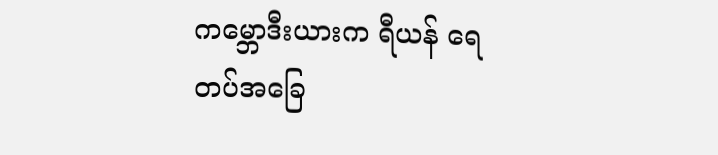ကမ္ဘောဒီးယားက ရီယန် ရေတပ်အခြေ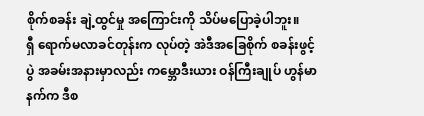စိုက်စခန်း ချဲ့ထွင်မှု အကြောင်းကို သိပ်မပြောခဲ့ပါဘူး။
ရှီ ရောက်မလာခင်တုန်းက လုပ်တဲ့ အဲဒီအခြေစိုက် စခန်းဖွင့်ပွဲ အခမ်းအနားမှာလည်း ကမ္ဘောဒီးယား ဝန်ကြီးချုပ် ဟွန်မာနက်က ဒီစ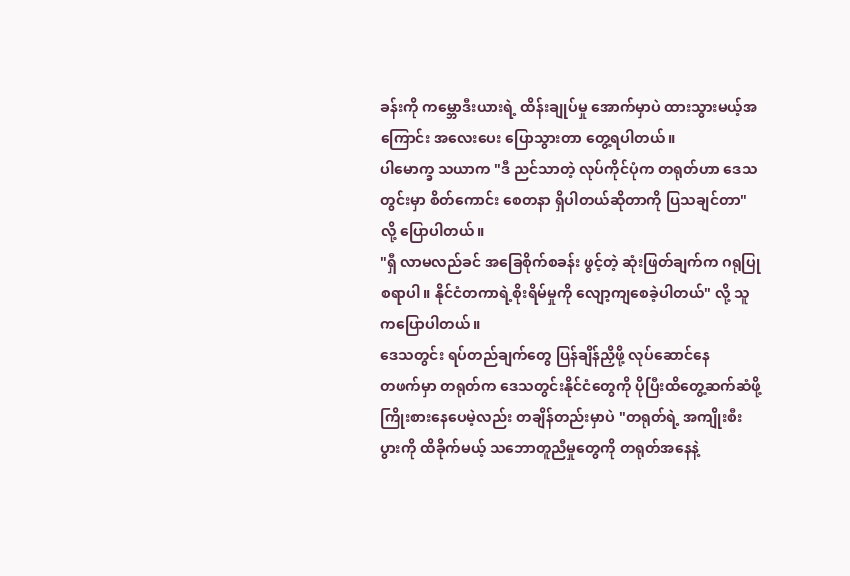ခန်းကို ကမ္ဘောဒီးယားရဲ့ ထိန်းချုပ်မှု အောက်မှာပဲ ထားသွားမယ့်အကြောင်း အလေးပေး ပြောသွားတာ တွေ့ရပါတယ်။
ပါမောက္ခ သယာက "ဒီ ညင်သာတဲ့ လုပ်ကိုင်ပုံက တရုတ်ဟာ ဒေသတွင်းမှာ စိတ်ကောင်း စေတနာ ရှိပါတယ်ဆိုတာကို ပြသချင်တာ" လို့ ပြောပါတယ်။
"ရှီ လာမလည်ခင် အခြေစိုက်စခန်း ဖွင့်တဲ့ ဆုံးဖြတ်ချက်က ဂရုပြုစရာပါ။ နိုင်ငံတကာရဲ့စိုးရိမ်မှုကို လျော့ကျစေခဲ့ပါတယ်" လို့ သူကပြောပါတယ်။
ဒေသတွင်း ရပ်တည်ချက်တွေ ပြန်ချိန်ညှိဖို့ လုပ်ဆောင်နေ
တဖက်မှာ တရုတ်က ဒေသတွင်းနိုင်ငံတွေကို ပိုပြီးထိတွေ့ဆက်ဆံဖို့ ကြိုးစားနေပေမဲ့လည်း တချိန်တည်းမှာပဲ "တရုတ်ရဲ့ အကျိုးစီးပွားကို ထိခိုက်မယ့် သဘောတူညီမှုတွေကို တရုတ်အနေနဲ့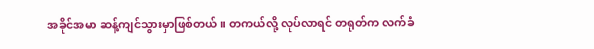အခိုင်အမာ ဆန့်ကျင်သွားမှာဖြစ်တယ်။ တကယ်လို့ လုပ်လာရင် တရုတ်က လက်ခံ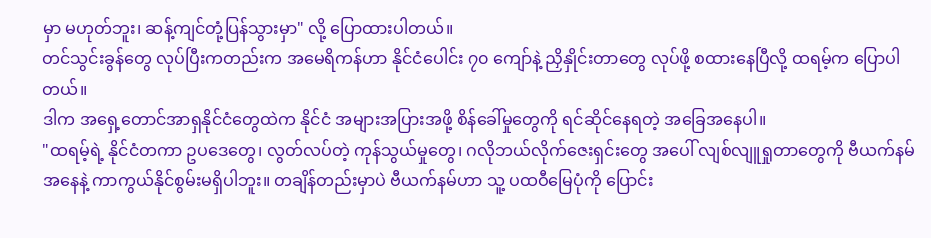မှာ မဟုတ်ဘူး၊ ဆန့်ကျင်တုံ့ပြန်သွားမှာ" လို့ ပြောထားပါတယ်။
တင်သွင်းခွန်တွေ လုပ်ပြီးကတည်းက အမေရိကန်ဟာ နိုင်ငံပေါင်း ၇၀ ကျော်နဲ့ ညှိနှိုင်းတာတွေ လုပ်ဖို့ စထားနေပြီလို့ ထရမ့်က ပြောပါတယ်။
ဒါက အရှေ့တောင်အာရှနိုင်ငံတွေထဲက နိုင်ငံ အများအပြားအဖို့ စိန်ခေါ်မှုတွေကို ရင်ဆိုင်နေရတဲ့ အခြေအနေပါ။
"ထရမ့်ရဲ့ နိုင်ငံတကာ ဥပဒေတွေ၊ လွတ်လပ်တဲ့ ကုန်သွယ်မှုတွေ၊ ဂလိုဘယ်လိုက်ဇေးရှင်းတွေ အပေါ် လျစ်လျူရှုတာတွေကို ဗီယက်နမ်အနေနဲ့ ကာကွယ်နိုင်စွမ်းမရှိပါဘူး။ တချိန်တည်းမှာပဲ ဗီယက်နမ်ဟာ သူ့ ပထဝီမြေပုံကို ပြောင်း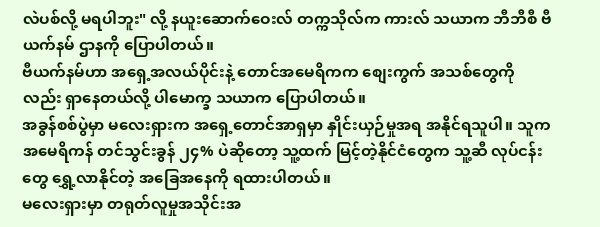လဲပစ်လို့ မရပါဘူး" လို့ နယူးဆောက်ဝေးလ် တက္ကသိုလ်က ကားလ် သယာက ဘီဘီစီ ဗီယက်နမ် ဌာနကို ပြောပါတယ်။
ဗီယက်နမ်ဟာ အရှေ့အလယ်ပိုင်းနဲ့ တောင်အမေရိကက စျေးကွက် အသစ်တွေကိုလည်း ရှာနေတယ်လို့ ပါမောက္ခ သယာက ပြောပါတယ်။
အခွန်စစ်ပွဲမှာ မလေးရှားက အရှေ့တောင်အာရှမှာ နှိုင်းယှဉ်မှုအရ အနိုင်ရသူပါ။ သူက အမေရိကန် တင်သွင်းခွန် ၂၄% ပဲဆိုတော့ သူ့ထက် မြင့်တဲ့နိုင်ငံတွေက သူ့ဆီ လုပ်ငန်းတွေ ရွှေ့လာနိုင်တဲ့ အခြေအနေကို ရထားပါတယ်။
မလေးရှားမှာ တရုတ်လူမှုအသိုင်းအ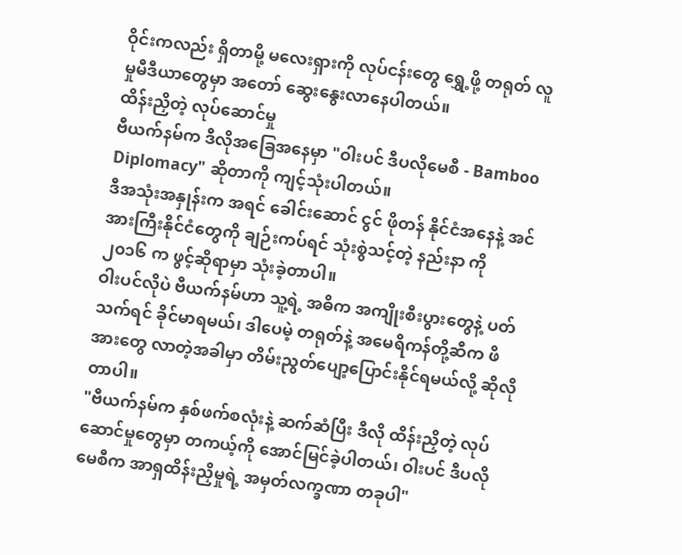ဝိုင်းကလည်း ရှိတာမို့ မလေးရှားကို လုပ်ငန်းတွေ ရွှေ့ဖို့ တရုတ် လူမှုမီဒီယာတွေမှာ အတော် ဆွေးနွေးလာနေပါတယ်။
ထိန်းညှိတဲ့ လုပ်ဆောင်မှု
ဗီယက်နမ်က ဒီလိုအခြေအနေမှာ "ဝါးပင် ဒီပလိုမေစီ - Bamboo Diplomacy" ဆိုတာကို ကျင့်သုံးပါတယ်။
ဒီအသုံးအနှုန်းက အရင် ခေါင်းဆောင် ငွင် ဖိုတန် နိုင်ငံအနေနဲ့ အင်အားကြီးနိုင်ငံတွေကို ချဉ်းကပ်ရင် သုံးစွဲသင့်တဲ့ နည်းနာ ကို ၂၀၁၆ က ဖွင့်ဆိုရာမှာ သုံးခဲ့တာပါ။
ဝါးပင်လိုပဲ ဗီယက်နမ်ဟာ သူ့ရဲ့ အဓိက အကျိုးစီးပွားတွေနဲ့ ပတ်သက်ရင် ခိုင်မာရမယ်၊ ဒါပေမဲ့ တရုတ်နဲ့ အမေရိကန်တို့ဆီက ဖိအားတွေ လာတဲ့အခါမှာ တိမ်းညွတ်ပျော့ပြောင်းနိုင်ရမယ်လို့ ဆိုလိုတာပါ။
"ဗီယက်နမ်က နှစ်ဖက်စလုံးနဲ့ ဆက်ဆံပြီး ဒီလို ထိန်းညှိတဲ့ လုပ်ဆောင်မှုတွေမှာ တကယ့်ကို အောင်မြင်ခဲ့ပါတယ်၊ ဝါးပင် ဒီပလိုမေစီက အာရှထိန်းညှိမှုရဲ့ အမှတ်လက္ခဏာ တခုပါ"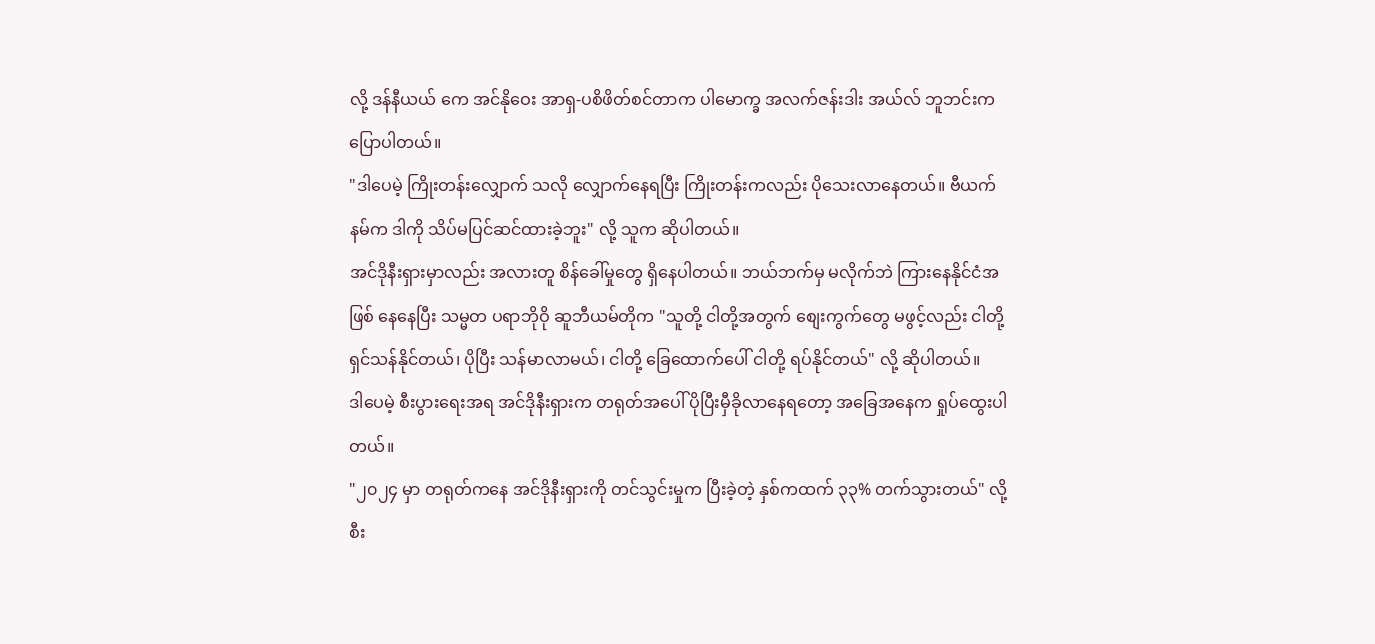လို့ ဒန်နီယယ် ကေ အင်နိုဝေး အာရှ-ပစိဖိတ်စင်တာက ပါမောက္ခ အလက်ဇန်းဒါး အယ်လ် ဘူဘင်းက ပြောပါတယ်။
"ဒါပေမဲ့ ကြိုးတန်းလျှောက် သလို လျှောက်နေရပြီး ကြိုးတန်းကလည်း ပိုသေးလာနေတယ်။ ဗီယက်နမ်က ဒါကို သိပ်မပြင်ဆင်ထားခဲ့ဘူး" လို့ သူက ဆိုပါတယ်။
အင်ဒိုနီးရှားမှာလည်း အလားတူ စိန်ခေါ်မှုတွေ ရှိနေပါတယ်။ ဘယ်ဘက်မှ မလိုက်ဘဲ ကြားနေနိုင်ငံအဖြစ် နေနေပြီး သမ္မတ ပရာဘိုဝို ဆူဘီယမ်တိုက "သူတို့ ငါတို့အတွက် စျေးကွက်တွေ မဖွင့်လည်း ငါတို့ ရှင်သန်နိုင်တယ်၊ ပိုပြီး သန်မာလာမယ်၊ ငါတို့ ခြေထောက်ပေါ် ငါတို့ ရပ်နိုင်တယ်" လို့ ဆိုပါတယ်။
ဒါပေမဲ့ စီးပွားရေးအရ အင်ဒိုနီးရှားက တရုတ်အပေါ် ပိုပြီးမှီခိုလာနေရတော့ အခြေအနေက ရှုပ်ထွေးပါတယ်။
"၂၀၂၄ မှာ တရုတ်ကနေ အင်ဒိုနီးရှားကို တင်သွင်းမှုက ပြီးခဲ့တဲ့ နှစ်ကထက် ၃၃% တက်သွားတယ်" လို့ စီး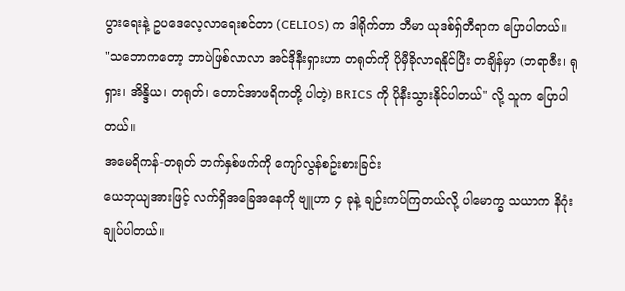ပွားရေးနဲ့ ဥပဒေလေ့လာရေးစင်တာ (CELIOS) က ဒါရိုက်တာ ဘီမာ ယုဒစ်ရှ်တီရာက ပြောပါတယ်။
"သဘောကတော့ ဘာပဲဖြစ်လာလာ အင်ဒိုနီးရှားဟာ တရုတ်ကို ပိုမှီခိုလာရနိုင်ပြီး တချိန်မှာ (ဘရာဇီး၊ ရုရှား၊ အိန္ဒိယ၊ တရုတ်၊ တောင်အာဖရိကတို့ ပါတဲ့) BRICS ကို ပိုနီးသွားနိုင်ပါတယ်" လို့ သူက ပြောပါတယ်။
အမေရိကန်-တရုတ် ဘက်နှစ်ဖက်ကို ကျော်လွန်စဥ်းစားခြင်း
ယေဘုယျအားဖြင့် လက်ရှိအခြေအနေကို ဗျူဟာ ၄ ခုနဲ့ ချဉ်းကပ်ကြတယ်လို့ ပါမောက္ခ သယာက နိဂုံးချုပ်ပါတယ်။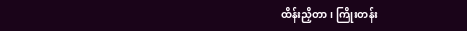ထိန်းညှိတာ၊ ကြိုးတန်း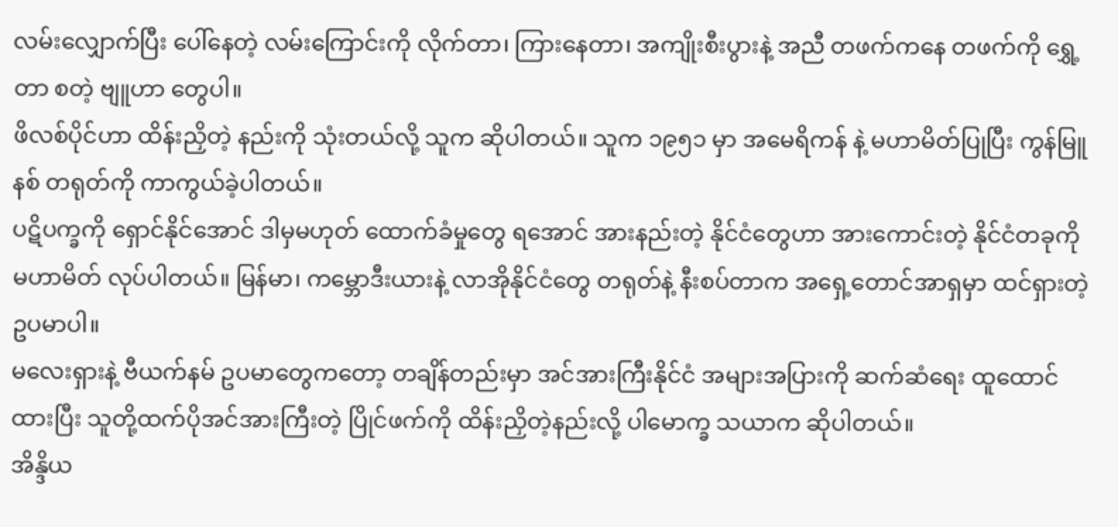လမ်းလျှောက်ပြီး ပေါ်နေတဲ့ လမ်းကြောင်းကို လိုက်တာ၊ ကြားနေတာ၊ အကျိုးစီးပွားနဲ့ အညီ တဖက်ကနေ တဖက်ကို ရွှေ့တာ စတဲ့ ဗျူဟာ တွေပါ။
ဖိလစ်ပိုင်ဟာ ထိန်းညှိတဲ့ နည်းကို သုံးတယ်လို့ သူက ဆိုပါတယ်။ သူက ၁၉၅၁ မှာ အမေရိကန် နဲ့ မဟာမိတ်ပြုပြီး ကွန်မြူနစ် တရုတ်ကို ကာကွယ်ခဲ့ပါတယ်။
ပဋိပက္ခကို ရှောင်နိုင်အောင် ဒါမှမဟုတ် ထောက်ခံမှုတွေ ရအောင် အားနည်းတဲ့ နိုင်ငံတွေဟာ အားကောင်းတဲ့ နိုင်ငံတခုကို မဟာမိတ် လုပ်ပါတယ်။ မြန်မာ၊ ကမ္ဘောဒီးယားနဲ့ လာအိုနိုင်ငံတွေ တရုတ်နဲ့ နီးစပ်တာက အရှေ့တောင်အာရှမှာ ထင်ရှားတဲ့ ဥပမာပါ။
မလေးရှားနဲ့ ဗီယက်နမ် ဥပမာတွေကတော့ တချိန်တည်းမှာ အင်အားကြီးနိုင်ငံ အများအပြားကို ဆက်ဆံရေး ထူထောင်ထားပြီး သူတို့ထက်ပိုအင်အားကြီးတဲ့ ပြိုင်ဖက်ကို ထိန်းညှိတဲ့နည်းလို့ ပါမောက္ခ သယာက ဆိုပါတယ်။
အိန္ဒိယ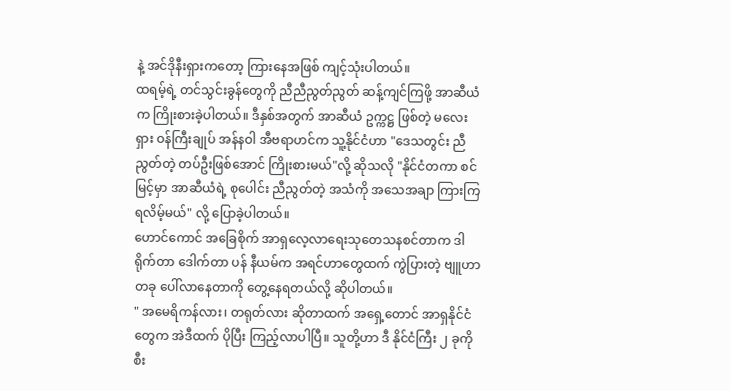နဲ့ အင်ဒိုနီးရှားကတော့ ကြားနေအဖြစ် ကျင့်သုံးပါတယ်။
ထရမ့်ရဲ့ တင်သွင်းခွန်တွေကို ညီညီညွတ်ညွတ် ဆန့်ကျင်ကြဖို့ အာဆီယံက ကြိုးစားခဲ့ပါတယ်။ ဒီနှစ်အတွက် အာဆီယံ ဥက္ကဋ္ဌ ဖြစ်တဲ့ မလေးရှား ဝန်ကြီးချုပ် အန်နဝါ အီဗရာဟင်က သူ့နိုင်ငံဟာ "ဒေသတွင်း ညီညွတ်တဲ့ တပ်ဦးဖြစ်အောင် ကြိုးစားမယ်"လို့ ဆိုသလို "နိုင်ငံတကာ စင်မြင့်မှာ အာဆီယံရဲ့ စုပေါင်း ညီညွတ်တဲ့ အသံကို အသေအချာ ကြားကြရလိမ့်မယ်" လို့ ပြောခဲ့ပါတယ်။
ဟောင်ကောင် အခြေစိုက် အာရှလေ့လာရေးသုတေသနစင်တာက ဒါရိုက်တာ ဒေါက်တာ ပန် နီယမ်က အရင်ဟာတွေထက် ကွဲပြားတဲ့ ဗျူဟာတခု ပေါ်လာနေတာကို တွေ့နေရတယ်လို့ ဆိုပါတယ်။
" အမေရိကန်လား၊ တရုတ်လား ဆိုတာထက် အရှေ့တောင် အာရှနိုင်ငံတွေက အဲဒီထက် ပိုပြီး ကြည့်လာပါပြီ။ သူတို့ဟာ ဒီ နိုင်ငံကြီး ၂ ခုကို စီး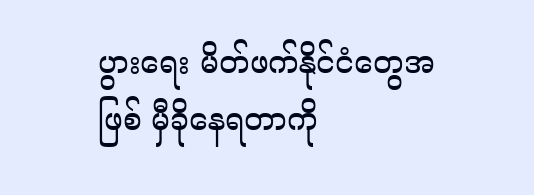ပွားရေး မိတ်ဖက်နိုင်ငံတွေအဖြစ် မှီခိုနေရတာကို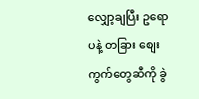လျှော့ချပြီး ဥရောပနဲ့ တခြား စျေးကွက်တွေဆီကို ခွဲ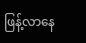ဖြန့်လာနေ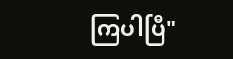ကြပါပြီ"